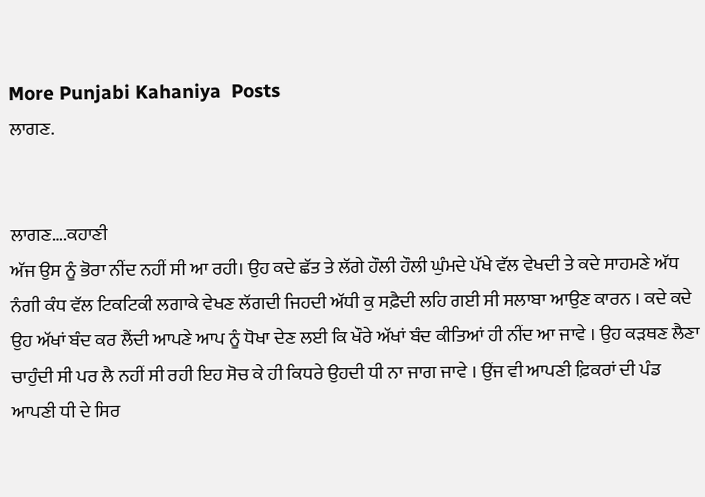More Punjabi Kahaniya  Posts
ਲਾਗਣ.


ਲਾਗਣ….ਕਹਾਣੀ
ਅੱਜ ਉਸ ਨੂੰ ਭੋਰਾ ਨੀਂਦ ਨਹੀਂ ਸੀ ਆ ਰਹੀ। ਉਹ ਕਦੇ ਛੱਤ ਤੇ ਲੱਗੇ ਹੌਲੀ ਹੌਲੀ ਘੁੰਮਦੇ ਪੱਖੇ ਵੱਲ ਵੇਖਦੀ ਤੇ ਕਦੇ ਸਾਹਮਣੇ ਅੱਧ ਨੰਗੀ ਕੰਧ ਵੱਲ ਟਿਕਟਿਕੀ ਲਗਾਕੇ ਵੇਖਣ ਲੱਗਦੀ ਜਿਹਦੀ ਅੱਧੀ ਕੁ ਸਫ਼ੈਦੀ ਲਹਿ ਗਈ ਸੀ ਸਲਾਬਾ ਆਉਣ ਕਾਰਨ । ਕਦੇ ਕਦੇ ਉਹ ਅੱਖਾਂ ਬੰਦ ਕਰ ਲੈਂਦੀ ਆਪਣੇ ਆਪ ਨੂੰ ਧੋਖਾ ਦੇਣ ਲਈ ਕਿ ਖੌਰੇ ਅੱਖਾਂ ਬੰਦ ਕੀਤਿਆਂ ਹੀ ਨੀਂਦ ਆ ਜਾਵੇ । ਉਹ ਕੜਥਣ ਲੈਣਾ ਚਾਹੁੰਦੀ ਸੀ ਪਰ ਲੈ ਨਹੀਂ ਸੀ ਰਹੀ ਇਹ ਸੋਚ ਕੇ ਹੀ ਕਿਧਰੇ ਉਹਦੀ ਧੀ ਨਾ ਜਾਗ ਜਾਵੇ । ਉਂਜ ਵੀ ਆਪਣੀ ਫ਼ਿਕਰਾਂ ਦੀ ਪੰਡ ਆਪਣੀ ਧੀ ਦੇ ਸਿਰ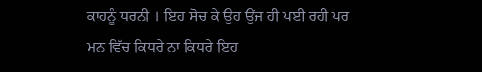ਕਾਹਨੂੰ ਧਰਨੀ । ਇਹ ਸੋਚ ਕੇ ਉਹ ਉਂਜ ਹੀ ਪਈ ਰਹੀ ਪਰ ਮਨ ਵਿੱਚ ਕਿਧਰੇ ਨਾ ਕਿਧਰੇ ਇਹ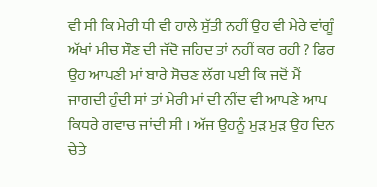ਵੀ ਸੀ ਕਿ ਮੇਰੀ ਧੀ ਵੀ ਹਾਲੇ ਸੁੱਤੀ ਨਹੀਂ ਉਹ ਵੀ ਮੇਰੇ ਵਾਂਗੂੰ ਅੱਖਾਂ ਮੀਚ ਸੌਣ ਦੀ ਜੱਦੋ ਜਹਿਦ ਤਾਂ ਨਹੀਂ ਕਰ ਰਹੀ ? ਫਿਰ ਉਹ ਆਪਣੀ ਮਾਂ ਬਾਰੇ ਸੋਚਣ ਲੱਗ ਪਈ ਕਿ ਜਦੋਂ ਮੈਂ ਜਾਗਦੀ ਹੁੰਦੀ ਸਾਂ ਤਾਂ ਮੇਰੀ ਮਾਂ ਦੀ ਨੀਂਦ ਵੀ ਆਪਣੇ ਆਪ ਕਿਧਰੇ ਗਵਾਚ ਜਾਂਦੀ ਸੀ । ਅੱਜ ਉਹਨੂੰ ਮੁੜ ਮੁੜ ਉਹ ਦਿਨ ਚੇਤੇ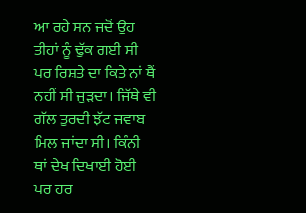ਆ ਰਹੇ ਸਨ ਜਦੋਂ ਉਹ ਤੀਹਾਂ ਨੂੰ ਢੁੱਕ ਗਈ ਸੀ ਪਰ ਰਿਸ਼ਤੇ ਦਾ ਕਿਤੇ ਨਾਂ ਥੈਂ ਨਹੀਂ ਸੀ ਜੁੜਦਾ। ਜਿੱਥੇ ਵੀ ਗੱਲ ਤੁਰਦੀ ਝੱਟ ਜਵਾਬ ਮਿਲ ਜਾਂਦਾ ਸੀ। ਕਿੰਨੀ ਥਾਂ ਦੇਖ ਦਿਖਾਈ ਹੋਈ ਪਰ ਹਰ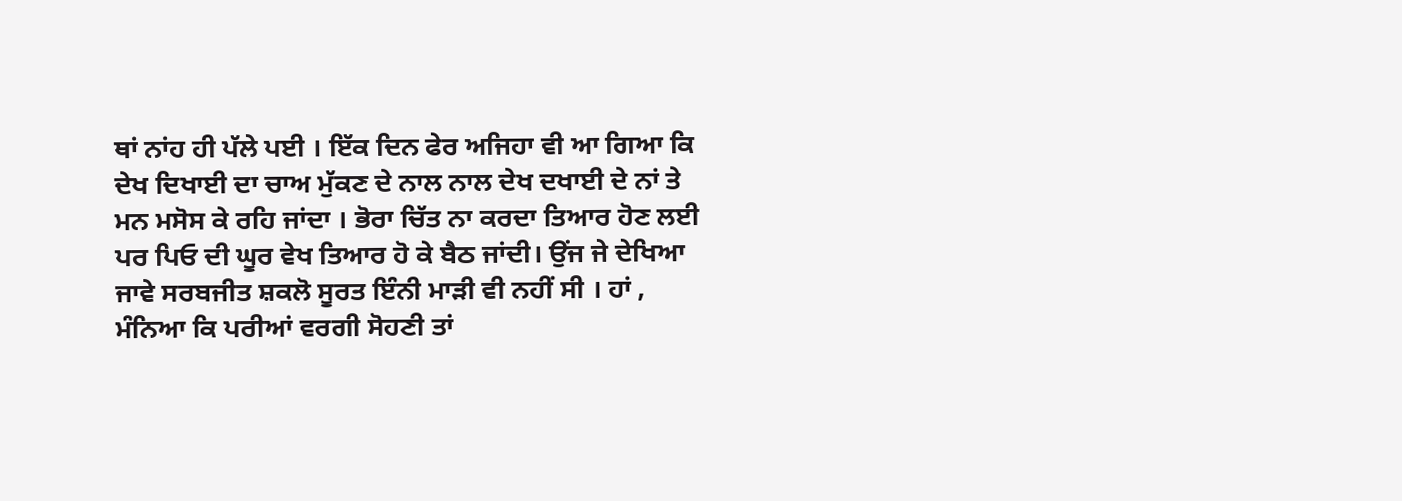ਥਾਂ ਨਾਂਹ ਹੀ ਪੱਲੇ ਪਈ । ਇੱਕ ਦਿਨ ਫੇਰ ਅਜਿਹਾ ਵੀ ਆ ਗਿਆ ਕਿ ਦੇਖ ਦਿਖਾਈ ਦਾ ਚਾਅ ਮੁੱਕਣ ਦੇ ਨਾਲ ਨਾਲ ਦੇਖ ਦਖਾਈ ਦੇ ਨਾਂ ਤੇ ਮਨ ਮਸੋਸ ਕੇ ਰਹਿ ਜਾਂਦਾ । ਭੋਰਾ ਚਿੱਤ ਨਾ ਕਰਦਾ ਤਿਆਰ ਹੋਣ ਲਈ ਪਰ ਪਿਓ ਦੀ ਘੂਰ ਵੇਖ ਤਿਆਰ ਹੋ ਕੇ ਬੈਠ ਜਾਂਦੀ। ਉਂਜ ਜੇ ਦੇਖਿਆ ਜਾਵੇ ਸਰਬਜੀਤ ਸ਼ਕਲੋ ਸੂਰਤ ਇੰਨੀ ਮਾੜੀ ਵੀ ਨਹੀਂ ਸੀ । ਹਾਂ , ਮੰਨਿਆ ਕਿ ਪਰੀਆਂ ਵਰਗੀ ਸੋਹਣੀ ਤਾਂ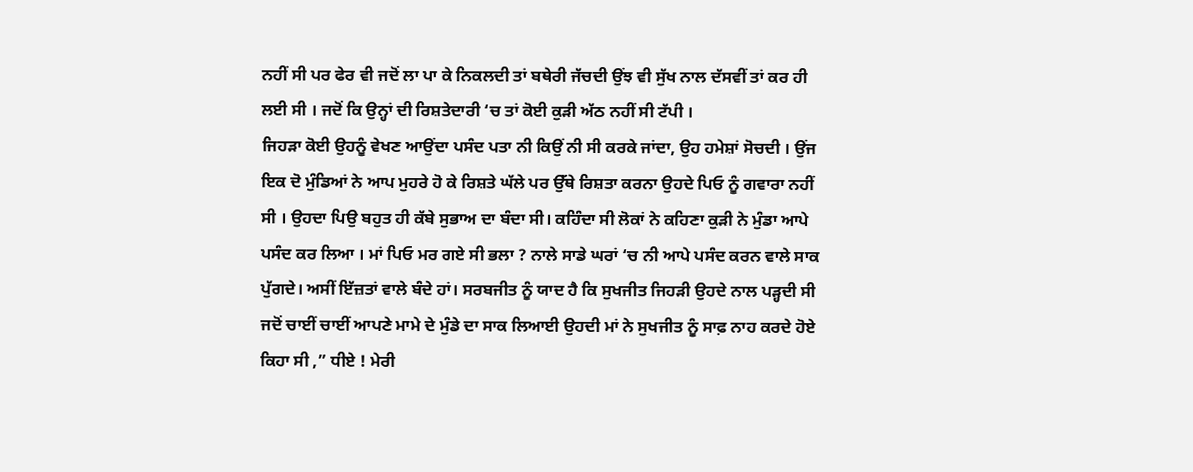ਨਹੀਂ ਸੀ ਪਰ ਫੇਰ ਵੀ ਜਦੋਂ ਲਾ ਪਾ ਕੇ ਨਿਕਲਦੀ ਤਾਂ ਬਥੇਰੀ ਜੱਚਦੀ ਉਂਝ ਵੀ ਸੁੱਖ ਨਾਲ ਦੱਸਵੀਂ ਤਾਂ ਕਰ ਹੀ ਲਈ ਸੀ । ਜਦੋਂ ਕਿ ਉਨ੍ਹਾਂ ਦੀ ਰਿਸ਼ਤੇਦਾਰੀ ‘ਚ ਤਾਂ ਕੋਈ ਕੁੜੀ ਅੱਠ ਨਹੀਂ ਸੀ ਟੱਪੀ ।
ਜਿਹੜਾ ਕੋਈ ਉਹਨੂੰ ਵੇਖਣ ਆਉਂਦਾ ਪਸੰਦ ਪਤਾ ਨੀ ਕਿਉਂ ਨੀ ਸੀ ਕਰਕੇ ਜਾਂਦਾ, ਉਹ ਹਮੇਸ਼ਾਂ ਸੋਚਦੀ । ਉਂਜ ਇਕ ਦੋ ਮੁੰਡਿਆਂ ਨੇ ਆਪ ਮੁਹਰੇ ਹੋ ਕੇ ਰਿਸ਼ਤੇ ਘੱਲੇ ਪਰ ਉੱਥੇ ਰਿਸ਼ਤਾ ਕਰਨਾ ਉਹਦੇ ਪਿਓ ਨੂੰ ਗਵਾਰਾ ਨਹੀਂ ਸੀ । ਉਹਦਾ ਪਿਉ ਬਹੁਤ ਹੀ ਕੱਬੇ ਸੁਭਾਅ ਦਾ ਬੰਦਾ ਸੀ। ਕਹਿੰਦਾ ਸੀ ਲੋਕਾਂ ਨੇ ਕਹਿਣਾ ਕੁੜੀ ਨੇ ਮੁੰਡਾ ਆਪੇ ਪਸੰਦ ਕਰ ਲਿਆ । ਮਾਂ ਪਿਓ ਮਰ ਗਏ ਸੀ ਭਲਾ ? ਨਾਲੇ ਸਾਡੇ ਘਰਾਂ ‘ਚ ਨੀ ਆਪੇ ਪਸੰਦ ਕਰਨ ਵਾਲੇ ਸਾਕ ਪੁੱਗਦੇ। ਅਸੀਂ ਇੱਜ਼ਤਾਂ ਵਾਲੇ ਬੰਦੇ ਹਾਂ। ਸਰਬਜੀਤ ਨੂੰ ਯਾਦ ਹੈ ਕਿ ਸੁਖਜੀਤ ਜਿਹੜੀ ਉਹਦੇ ਨਾਲ ਪੜ੍ਹਦੀ ਸੀ ਜਦੋਂ ਚਾਈਂ ਚਾਈਂ ਆਪਣੇ ਮਾਮੇ ਦੇ ਮੁੰਡੇ ਦਾ ਸਾਕ ਲਿਆਈ ਉਹਦੀ ਮਾਂ ਨੇ ਸੁਖਜੀਤ ਨੂੰ ਸਾਫ਼ ਨਾਹ ਕਰਦੇ ਹੋਏ ਕਿਹਾ ਸੀ ,” ਧੀਏ ! ਮੇਰੀ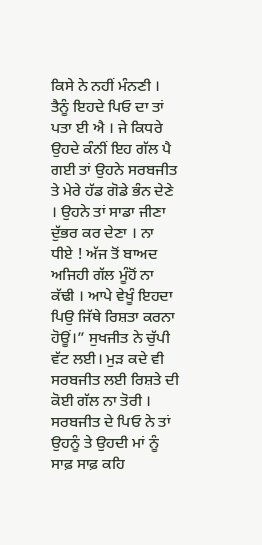ਕਿਸੇ ਨੇ ਨਹੀਂ ਮੰਨਣੀ । ਤੈਨੂੰ ਇਹਦੇ ਪਿਓ ਦਾ ਤਾਂ ਪਤਾ ਈ ਐ । ਜੇ ਕਿਧਰੇ ਉਹਦੇ ਕੰਨੀਂ ਇਹ ਗੱਲ ਪੈ ਗਈ ਤਾਂ ਉਹਨੇ ਸਰਬਜੀਤ ਤੇ ਮੇਰੇ ਹੱਡ ਗੋਡੇ ਭੰਨ ਦੇਣੇ । ਉਹਨੇ ਤਾਂ ਸਾਡਾ ਜੀਣਾ ਦੁੱਭਰ ਕਰ ਦੇਣਾ । ਨਾ ਧੀਏ ! ਅੱਜ ਤੋਂ ਬਾਅਦ ਅਜਿਹੀ ਗੱਲ ਮੂੰਹੋਂ ਨਾ ਕੱਢੀ । ਆਪੇ ਵੇਖੂੰ ਇਹਦਾ ਪਿਉ ਜਿੱਥੇ ਰਿਸ਼ਤਾ ਕਰਨਾ ਹੋਊਂ।” ਸੁਖਜੀਤ ਨੇ ਚੁੱਪੀ ਵੱਟ ਲਈ। ਮੁੜ ਕਦੇ ਵੀ ਸਰਬਜੀਤ ਲਈ ਰਿਸ਼ਤੇ ਦੀ ਕੋਈ ਗੱਲ ਨਾ ਤੋਰੀ ।
ਸਰਬਜੀਤ ਦੇ ਪਿਓ ਨੇ ਤਾਂ ਉਹਨੂੰ ਤੇ ਉਹਦੀ ਮਾਂ ਨੂੰ ਸਾਫ਼ ਸਾਫ਼ ਕਹਿ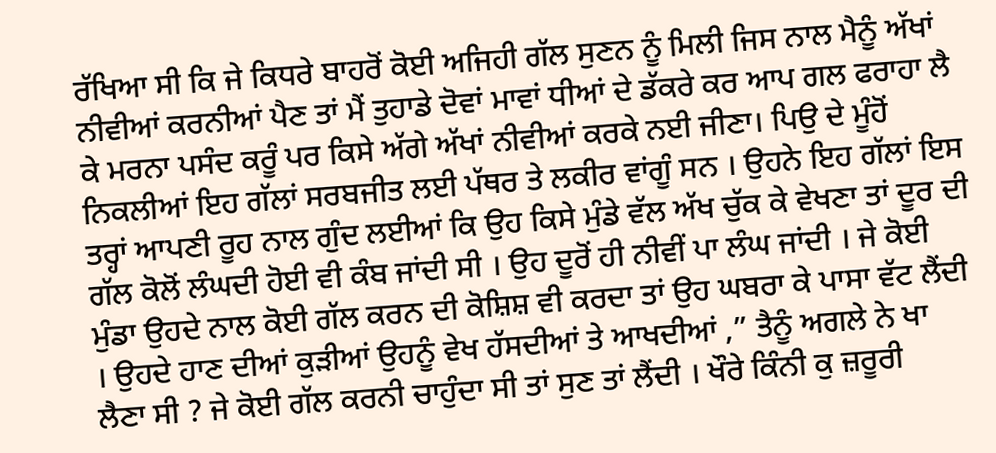ਰੱਖਿਆ ਸੀ ਕਿ ਜੇ ਕਿਧਰੇ ਬਾਹਰੋਂ ਕੋਈ ਅਜਿਹੀ ਗੱਲ ਸੁਣਨ ਨੂੰ ਮਿਲੀ ਜਿਸ ਨਾਲ ਮੈਨੂੰ ਅੱਖਾਂ ਨੀਵੀਆਂ ਕਰਨੀਆਂ ਪੈਣ ਤਾਂ ਮੈਂ ਤੁਹਾਡੇ ਦੋਵਾਂ ਮਾਵਾਂ ਧੀਆਂ ਦੇ ਡੱਕਰੇ ਕਰ ਆਪ ਗਲ ਫਰਾਹਾ ਲੈ ਕੇ ਮਰਨਾ ਪਸੰਦ ਕਰੂੰ ਪਰ ਕਿਸੇ ਅੱਗੇ ਅੱਖਾਂ ਨੀਵੀਆਂ ਕਰਕੇ ਨਈ ਜੀਣਾ। ਪਿਉ ਦੇ ਮੂੰਹੋਂ ਨਿਕਲੀਆਂ ਇਹ ਗੱਲਾਂ ਸਰਬਜੀਤ ਲਈ ਪੱਥਰ ਤੇ ਲਕੀਰ ਵਾਂਗੂੰ ਸਨ । ਉਹਨੇ ਇਹ ਗੱਲਾਂ ਇਸ ਤਰ੍ਹਾਂ ਆਪਣੀ ਰੂਹ ਨਾਲ ਗੁੰਦ ਲਈਆਂ ਕਿ ਉਹ ਕਿਸੇ ਮੁੰਡੇ ਵੱਲ ਅੱਖ ਚੁੱਕ ਕੇ ਵੇਖਣਾ ਤਾਂ ਦੂਰ ਦੀ ਗੱਲ ਕੋਲੋਂ ਲੰਘਦੀ ਹੋਈ ਵੀ ਕੰਬ ਜਾਂਦੀ ਸੀ । ਉਹ ਦੂਰੋਂ ਹੀ ਨੀਵੀਂ ਪਾ ਲੰਘ ਜਾਂਦੀ । ਜੇ ਕੋਈ ਮੁੰਡਾ ਉਹਦੇ ਨਾਲ ਕੋਈ ਗੱਲ ਕਰਨ ਦੀ ਕੋਸ਼ਿਸ਼ ਵੀ ਕਰਦਾ ਤਾਂ ਉਹ ਘਬਰਾ ਕੇ ਪਾਸਾ ਵੱਟ ਲੈਂਦੀ । ਉਹਦੇ ਹਾਣ ਦੀਆਂ ਕੁੜੀਆਂ ਉਹਨੂੰ ਵੇਖ ਹੱਸਦੀਆਂ ਤੇ ਆਖਦੀਆਂ ,” ਤੈਨੂੰ ਅਗਲੇ ਨੇ ਖਾ ਲੈਣਾ ਸੀ ? ਜੇ ਕੋਈ ਗੱਲ ਕਰਨੀ ਚਾਹੁੰਦਾ ਸੀ ਤਾਂ ਸੁਣ ਤਾਂ ਲੈਂਦੀ । ਖੌਰੇ ਕਿੰਨੀ ਕੁ ਜ਼ਰੂਰੀ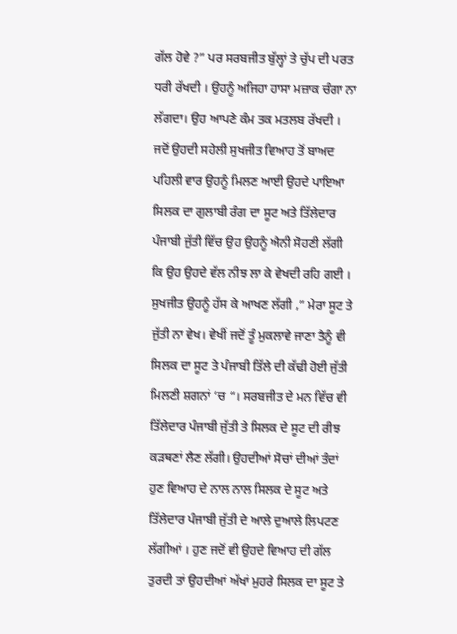ਗੱਲ ਹੋਵੇ ?” ਪਰ ਸਰਬਜੀਤ ਬੁੱਲ੍ਹਾਂ ਤੇ ਚੁੱਪ ਦੀ ਪਰਤ ਧਰੀ ਰੱਖਦੀ । ਉਹਨੂੰ ਅਜਿਹਾ ਹਾਸਾ ਮਜ਼ਾਕ ਚੰਗਾ ਨਾ ਲੱਗਦਾ। ਉਹ ਆਪਣੇ ਕੰਮ ਤਕ ਮਤਲਬ ਰੱਖਦੀ ।
ਜਦੋਂ ਉਹਦੀ ਸਹੇਲੀ ਸੁਖਜੀਤ ਵਿਆਹ ਤੋਂ ਬਾਅਦ ਪਹਿਲੀ ਵਾਰ ਉਹਨੂੰ ਮਿਲਣ ਆਈ ਉਹਦੇ ਪਾਇਆ ਸਿਲਕ ਦਾ ਗੁਲਾਬੀ ਰੰਗ ਦਾ ਸੂਟ ਅਤੇ ਤਿੱਲੇਦਾਰ ਪੰਜਾਬੀ ਜੁੱਤੀ ਵਿੱਚ ਉਹ ਉਹਨੂੰ ਐਨੀ ਸੋਹਣੀ ਲੱਗੀ ਕਿ ਉਹ ਉਹਦੇ ਵੱਲ ਨੀਝ ਲਾ ਕੇ ਵੇਖਦੀ ਰਹਿ ਗਈ । ਸੁਖਜੀਤ ਉਹਨੂੰ ਹੱਸ ਕੇ ਆਖਣ ਲੱਗੀ ,” ਮੇਰਾ ਸੂਟ ਤੇ ਜੁੱਤੀ ਨਾ ਵੇਖ। ਵੇਖੀਂ ਜਦੋਂ ਤੂੰ ਮੁਕਲਾਵੇ ਜਾਣਾ ਤੈਨੂੰ ਵੀ ਸਿਲਕ ਦਾ ਸੂਟ ਤੇ ਪੰਜਾਬੀ ਤਿੱਲੇ ਦੀ ਕੱਢੀ ਹੋਈ ਜੁੱਤੀ ਮਿਲਣੀ ਸ਼ਗਨਾਂ ‘ਚ “। ਸਰਬਜੀਤ ਦੇ ਮਨ ਵਿੱਚ ਵੀ ਤਿੱਲੇਦਾਰ ਪੰਜਾਬੀ ਜੁੱਤੀ ਤੇ ਸਿਲਕ ਦੇ ਸੂਟ ਦੀ ਰੀਝ ਕੜਥਣਾਂ ਲੈਣ ਲੱਗੀ। ਉਹਦੀਆਂ ਸੋਚਾਂ ਦੀਆਂ ਤੰਦਾਂ ਹੁਣ ਵਿਆਹ ਦੇ ਨਾਲ ਨਾਲ ਸਿਲਕ ਦੇ ਸੂਟ ਅਤੇ ਤਿੱਲੇਦਾਰ ਪੰਜਾਬੀ ਜੁੱਤੀ ਦੇ ਆਲੇ ਦੁਆਲੇ ਲਿਪਟਣ ਲੱਗੀਆਂ । ਹੁਣ ਜਦੋਂ ਵੀ ਉਹਦੇ ਵਿਆਹ ਦੀ ਗੱਲ ਤੁਰਦੀ ਤਾਂ ਉਹਦੀਆਂ ਅੱਖਾਂ ਮੁਹਰੇ ਸਿਲਕ ਦਾ ਸੂਟ ਤੇ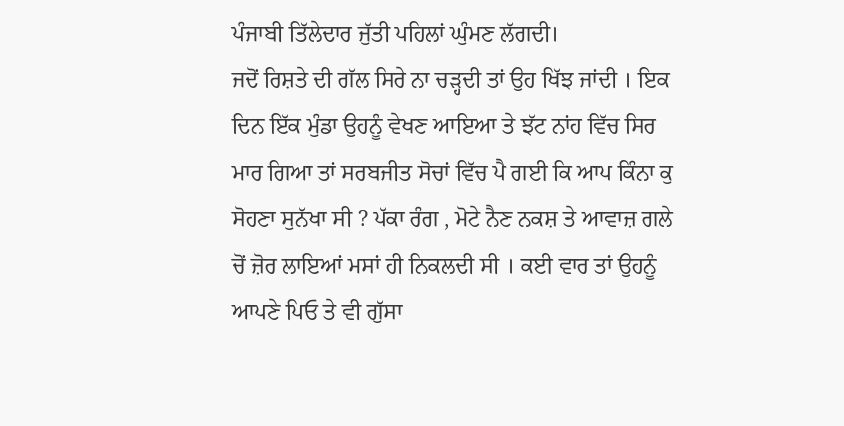ਪੰਜਾਬੀ ਤਿੱਲੇਦਾਰ ਜੁੱਤੀ ਪਹਿਲਾਂ ਘੁੰਮਣ ਲੱਗਦੀ।
ਜਦੋਂ ਰਿਸ਼ਤੇ ਦੀ ਗੱਲ ਸਿਰੇ ਨਾ ਚੜ੍ਹਦੀ ਤਾਂ ਉਹ ਖਿੱਝ ਜਾਂਦੀ । ਇਕ ਦਿਨ ਇੱਕ ਮੁੰਡਾ ਉਹਨੂੰ ਵੇਖਣ ਆਇਆ ਤੇ ਝੱਟ ਨਾਂਹ ਵਿੱਚ ਸਿਰ ਮਾਰ ਗਿਆ ਤਾਂ ਸਰਬਜੀਤ ਸੋਚਾਂ ਵਿੱਚ ਪੈ ਗਈ ਕਿ ਆਪ ਕਿੰਨਾ ਕੁ ਸੋਹਣਾ ਸੁਨੱਖਾ ਸੀ ? ਪੱਕਾ ਰੰਗ , ਮੋਟੇ ਨੈਣ ਨਕਸ਼ ਤੇ ਆਵਾਜ਼ ਗਲੇ ਚੋਂ ਜ਼ੋਰ ਲਾਇਆਂ ਮਸਾਂ ਹੀ ਨਿਕਲਦੀ ਸੀ । ਕਈ ਵਾਰ ਤਾਂ ਉਹਨੂੰ ਆਪਣੇ ਪਿਓ ਤੇ ਵੀ ਗੁੱਸਾ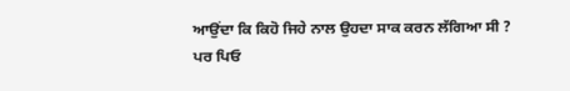ਆਉਂਦਾ ਕਿ ਕਿਹੋ ਜਿਹੇ ਨਾਲ ਉਹਦਾ ਸਾਕ ਕਰਨ ਲੱਗਿਆ ਸੀ ? ਪਰ ਪਿਓ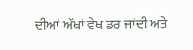ਦੀਆਂ ਅੱਖਾਂ ਵੇਖ ਡਰ ਜਾਂਦੀ ਅਤੇ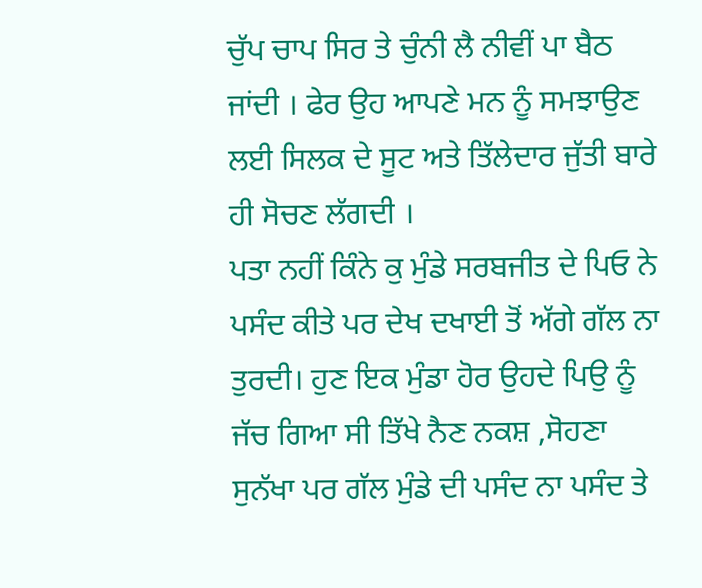ਚੁੱਪ ਚਾਪ ਸਿਰ ਤੇ ਚੁੰਨੀ ਲੈ ਨੀਵੀਂ ਪਾ ਬੈਠ ਜਾਂਦੀ । ਫੇਰ ਉਹ ਆਪਣੇ ਮਨ ਨੂੰ ਸਮਝਾਉਣ ਲਈ ਸਿਲਕ ਦੇ ਸੂਟ ਅਤੇ ਤਿੱਲੇਦਾਰ ਜੁੱਤੀ ਬਾਰੇ ਹੀ ਸੋਚਣ ਲੱਗਦੀ ।
ਪਤਾ ਨਹੀਂ ਕਿੰਨੇ ਕੁ ਮੁੰਡੇ ਸਰਬਜੀਤ ਦੇ ਪਿਓ ਨੇ ਪਸੰਦ ਕੀਤੇ ਪਰ ਦੇਖ ਦਖਾਈ ਤੋਂ ਅੱਗੇ ਗੱਲ ਨਾ ਤੁਰਦੀ। ਹੁਣ ਇਕ ਮੁੰਡਾ ਹੋਰ ਉਹਦੇ ਪਿਉ ਨੂੰ ਜੱਚ ਗਿਆ ਸੀ ਤਿੱਖੇ ਨੈਣ ਨਕਸ਼ ,ਸੋਹਣਾ ਸੁਨੱਖਾ ਪਰ ਗੱਲ ਮੁੰਡੇ ਦੀ ਪਸੰਦ ਨਾ ਪਸੰਦ ਤੇ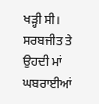ਖੜ੍ਹੀ ਸੀ। ਸਰਬਜੀਤ ਤੇ ਉਹਦੀ ਮਾਂ ਘਬਰਾਈਆਂ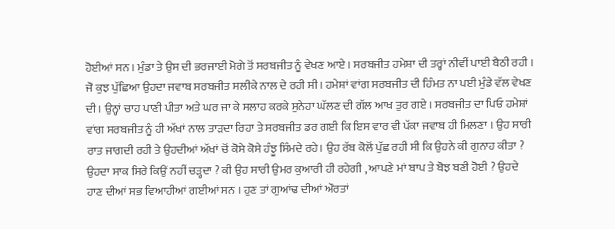ਹੋਈਆਂ ਸਨ । ਮੁੰਡਾ ਤੇ ਉਸ ਦੀ ਭਰਜਾਈ ਮੋਗੇ ਤੋਂ ਸਰਬਜੀਤ ਨੂੰ ਵੇਖਣ ਆਏ । ਸਰਬਜੀਤ ਹਮੇਸ਼ਾ ਦੀ ਤਰ੍ਹਾਂ ਨੀਵੀਂ ਪਾਈ ਬੈਠੀ ਰਹੀ । ਜੋ ਕੁਝ ਪੁੱਛਿਆ ਉਹਦਾ ਜਵਾਬ ਸਰਬਜੀਤ ਸਲੀਕੇ ਨਾਲ ਦੇ ਰਹੀ ਸੀ। ਹਮੇਸ਼ਾਂ ਵਾਂਗ ਸਰਬਜੀਤ ਦੀ ਹਿੰਮਤ ਨਾ ਪਈ ਮੁੰਡੇ ਵੱਲ ਵੇਖਣ ਦੀ । ਉਨ੍ਹਾਂ ਚਾਹ ਪਾਣੀ ਪੀਤਾ ਅਤੇ ਘਰ ਜਾ ਕੇ ਸਲਾਹ ਕਰਕੇ ਸੁਨੇਹਾ ਘੱਲਣ ਦੀ ਗੱਲ ਆਖ ਤੁਰ ਗਏ । ਸਰਬਜੀਤ ਦਾ ਪਿਓ ਹਮੇਸ਼ਾਂ ਵਾਂਗ ਸਰਬਜੀਤ ਨੂੰ ਹੀ ਅੱਖਾਂ ਨਾਲ ਤਾੜਦਾ ਰਿਹਾ ਤੇ ਸਰਬਜੀਤ ਡਰ ਗਈ ਕਿ ਇਸ ਵਾਰ ਵੀ ਪੱਕਾ ਜਵਾਬ ਹੀ ਮਿਲਣਾ । ਉਹ ਸਾਰੀ ਰਾਤ ਜਾਗਦੀ ਰਹੀ ਤੇ ਉਹਦੀਆਂ ਅੱਖਾਂ ਚੋਂ ਕੋਸੇ ਕੋਸੇ ਹੰਝੂ ਸਿੰਮਦੇ ਰਹੇ। ਉਹ ਰੱਬ ਕੋਲੋਂ ਪੁੱਛ ਰਹੀ ਸੀ ਕਿ ਉਹਨੇ ਕੀ ਗੁਨਾਹ ਕੀਤਾ ? ਉਹਦਾ ਸਾਕ ਸਿਰੇ ਕਿਉਂ ਨਹੀਂ ਚੜ੍ਹਦਾ ? ਕੀ ਉਹ ਸਾਰੀ ਉਮਰ ਕੁਆਰੀ ਹੀ ਰਹੇਗੀ , ਆਪਣੇ ਮਾਂ ਬਾਪ ਤੇ ਬੋਝ ਬਣੀ ਹੋਈ ? ਉਹਦੇ ਹਾਣ ਦੀਆਂ ਸਭ ਵਿਆਹੀਆਂ ਗਈਆਂ ਸਨ । ਹੁਣ ਤਾਂ ਗੁਆਂਢ ਦੀਆਂ ਔਰਤਾਂ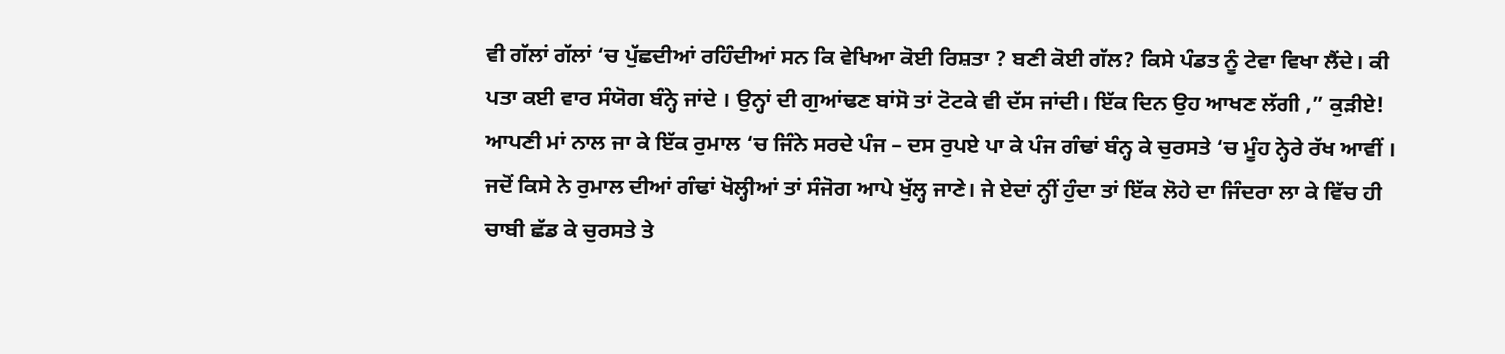ਵੀ ਗੱਲਾਂ ਗੱਲਾਂ ‘ਚ ਪੁੱਛਦੀਆਂ ਰਹਿੰਦੀਆਂ ਸਨ ਕਿ ਵੇਖਿਆ ਕੋਈ ਰਿਸ਼ਤਾ ? ਬਣੀ ਕੋਈ ਗੱਲ? ਕਿਸੇ ਪੰਡਤ ਨੂੰ ਟੇਵਾ ਵਿਖਾ ਲੈਂਦੇ। ਕੀ ਪਤਾ ਕਈ ਵਾਰ ਸੰਯੋਗ ਬੰਨ੍ਹੇ ਜਾਂਦੇ । ਉਨ੍ਹਾਂ ਦੀ ਗੁਆਂਢਣ ਬਾਂਸੋ ਤਾਂ ਟੋਟਕੇ ਵੀ ਦੱਸ ਜਾਂਦੀ। ਇੱਕ ਦਿਨ ਉਹ ਆਖਣ ਲੱਗੀ ,” ਕੁੜੀਏ! ਆਪਣੀ ਮਾਂ ਨਾਲ ਜਾ ਕੇ ਇੱਕ ਰੁਮਾਲ ‘ਚ ਜਿੰਨੇ ਸਰਦੇ ਪੰਜ – ਦਸ ਰੁਪਏ ਪਾ ਕੇ ਪੰਜ ਗੰਢਾਂ ਬੰਨ੍ਹ ਕੇ ਚੁਰਸਤੇ ‘ਚ ਮੂੰਹ ਨ੍ਹੇਰੇ ਰੱਖ ਆਵੀਂ । ਜਦੋਂ ਕਿਸੇ ਨੇ ਰੁਮਾਲ ਦੀਆਂ ਗੰਢਾਂ ਖੋਲ੍ਹੀਆਂ ਤਾਂ ਸੰਜੋਗ ਆਪੇ ਖੁੱਲ੍ਹ ਜਾਣੇ। ਜੇ ਏਦਾਂ ਨ੍ਹੀਂ ਹੁੰਦਾ ਤਾਂ ਇੱਕ ਲੋਹੇ ਦਾ ਜਿੰਦਰਾ ਲਾ ਕੇ ਵਿੱਚ ਹੀ ਚਾਬੀ ਛੱਡ ਕੇ ਚੁਰਸਤੇ ਤੇ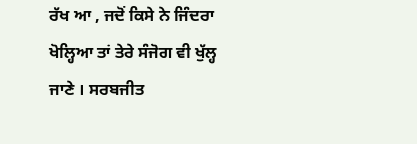ਰੱਖ ਆ , ਜਦੋਂ ਕਿਸੇ ਨੇ ਜਿੰਦਰਾ ਖੋਲ੍ਹਿਆ ਤਾਂ ਤੇਰੇ ਸੰਜੋਗ ਵੀ ਖੁੱਲ੍ਹ ਜਾਣੇ । ਸਰਬਜੀਤ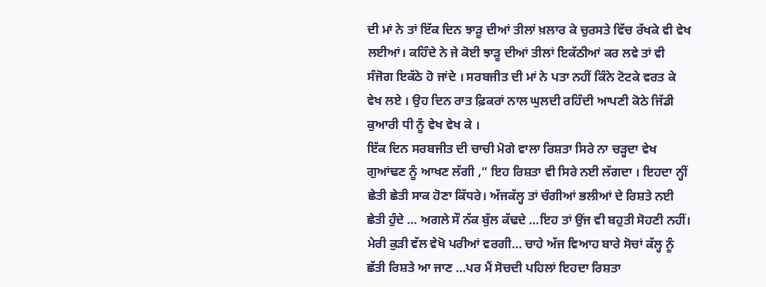ਦੀ ਮਾਂ ਨੇ ਤਾਂ ਇੱਕ ਦਿਨ ਝਾੜੂ ਦੀਆਂ ਤੀਲਾਂ ਖ਼ਲਾਰ ਕੇ ਚੁਰਸਤੇ ਵਿੱਚ ਰੱਖਕੇ ਵੀ ਵੇਖ ਲਈਆਂ। ਕਹਿੰਦੇ ਨੇ ਜੇ ਕੋਈ ਝਾੜੂ ਦੀਆਂ ਤੀਲਾਂ ਇਕੱਠੀਆਂ ਕਰ ਲਵੇ ਤਾਂ ਵੀ ਸੰਜੋਗ ਇਕੱਠੇ ਹੋ ਜਾਂਦੇ । ਸਰਬਜੀਤ ਦੀ ਮਾਂ ਨੇ ਪਤਾ ਨਹੀਂ ਕਿੰਨੇ ਟੋਟਕੇ ਵਰਤ ਕੇ ਵੇਖ ਲਏ । ਉਹ ਦਿਨ ਰਾਤ ਫ਼ਿਕਰਾਂ ਨਾਲ ਘੁਲਦੀ ਰਹਿੰਦੀ ਆਪਣੀ ਕੋਠੇ ਜਿੱਡੀ ਕੁਆਰੀ ਧੀ ਨੂੰ ਵੇਖ ਵੇਖ ਕੇ ।
ਇੱਕ ਦਿਨ ਸਰਬਜੀਤ ਦੀ ਚਾਚੀ ਮੋਗੇ ਵਾਲਾ ਰਿਸ਼ਤਾ ਸਿਰੇ ਨਾ ਚੜ੍ਹਦਾ ਵੇਖ ਗੁਆਂਢਣ ਨੂੰ ਆਖਣ ਲੱਗੀ ,” ਇਹ ਰਿਸ਼ਤਾ ਵੀ ਸਿਰੇ ਨਈ ਲੱਗਦਾ । ਇਹਦਾ ਨ੍ਹੀਂ ਛੇਤੀ ਛੇਤੀ ਸਾਕ ਹੋਣਾ ਕਿੱਧਰੇ। ਅੱਜਕੱਲ੍ਹ ਤਾਂ ਚੰਗੀਆਂ ਭਲੀਆਂ ਦੇ ਰਿਸ਼ਤੇ ਨਈ ਛੇਤੀ ਹੁੰਦੇ … ਅਗਲੇ ਸੌ ਨੱਕ ਬੁੱਲ ਕੱਢਦੇ …ਇਹ ਤਾਂ ਉਂਜ ਵੀ ਬਹੁਤੀ ਸੋਹਣੀ ਨਹੀਂ। ਮੇਰੀ ਕੁੜੀ ਵੱਲ ਵੇਖੋ ਪਰੀਆਂ ਵਰਗੀ… ਚਾਹੇ ਅੱਜ ਵਿਆਹ ਬਾਰੇ ਸੋਚਾਂ ਕੱਲ੍ਹ ਨੂੰ ਛੱਤੀ ਰਿਸ਼ਤੇ ਆ ਜਾਣ …ਪਰ ਮੈਂ ਸੋਚਦੀ ਪਹਿਲਾਂ ਇਹਦਾ ਰਿਸ਼ਤਾ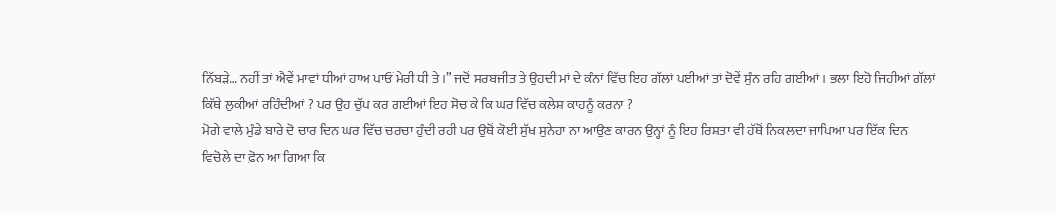ਨਿੱਬੜੇ… ਨਹੀਂ ਤਾਂ ਐਵੇਂ ਮਾਵਾਂ ਧੀਆਂ ਹਾਅ ਪਾਓਂ ਮੇਰੀ ਧੀ ਤੇ ।” ਜਦੋਂ ਸਰਬਜੀਤ ਤੇ ਉਹਦੀ ਮਾਂ ਦੇ ਕੰਨਾਂ ਵਿੱਚ ਇਹ ਗੱਲਾਂ ਪਈਆਂ ਤਾਂ ਦੋਵੇਂ ਸੁੰਨ ਰਹਿ ਗਈਆਂ । ਭਲਾ ਇਹੋ ਜਿਹੀਆਂ ਗੱਲਾਂ ਕਿੱਥੇ ਲੁਕੀਆਂ ਰਹਿੰਦੀਆਂ ? ਪਰ ਉਹ ਚੁੱਪ ਕਰ ਗਈਆਂ ਇਹ ਸੋਚ ਕੇ ਕਿ ਘਰ ਵਿੱਚ ਕਲੇਸ਼ ਕਾਹਨੂੰ ਕਰਨਾ ?
ਮੋਗੇ ਵਾਲੇ ਮੁੰਡੇ ਬਾਰੇ ਦੋ ਚਾਰ ਦਿਨ ਘਰ ਵਿੱਚ ਚਰਚਾ ਹੁੰਦੀ ਰਹੀ ਪਰ ਉਥੋਂ ਕੋਈ ਸੁੱਖ ਸੁਨੇਹਾ ਨਾ ਆਉਣ ਕਾਰਨ ਉਨ੍ਹਾਂ ਨੂੰ ਇਹ ਰਿਸ਼ਤਾ ਵੀ ਹੱਥੋਂ ਨਿਕਲਦਾ ਜਾਪਿਆ ਪਰ ਇੱਕ ਦਿਨ ਵਿਚੋਲੇ ਦਾ ਫ਼ੋਨ ਆ ਗਿਆ ਕਿ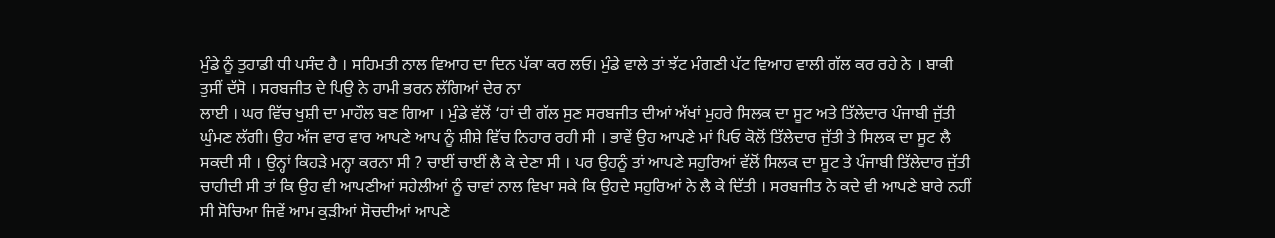ਮੁੰਡੇ ਨੂੰ ਤੁਹਾਡੀ ਧੀ ਪਸੰਦ ਹੈ । ਸਹਿਮਤੀ ਨਾਲ ਵਿਆਹ ਦਾ ਦਿਨ ਪੱਕਾ ਕਰ ਲਓ। ਮੁੰਡੇ ਵਾਲੇ ਤਾਂ ਝੱਟ ਮੰਗਣੀ ਪੱਟ ਵਿਆਹ ਵਾਲੀ ਗੱਲ ਕਰ ਰਹੇ ਨੇ । ਬਾਕੀ ਤੁਸੀਂ ਦੱਸੋ । ਸਰਬਜੀਤ ਦੇ ਪਿਉ ਨੇ ਹਾਮੀ ਭਰਨ ਲੱਗਿਆਂ ਦੇਰ ਨਾ
ਲਾਈ । ਘਰ ਵਿੱਚ ਖੁਸ਼ੀ ਦਾ ਮਾਹੌਲ ਬਣ ਗਿਆ । ਮੁੰਡੇ ਵੱਲੋਂ ‘ਹਾਂ ਦੀ ਗੱਲ ਸੁਣ ਸਰਬਜੀਤ ਦੀਆਂ ਅੱਖਾਂ ਮੁਹਰੇ ਸਿਲਕ ਦਾ ਸੂਟ ਅਤੇ ਤਿੱਲੇਦਾਰ ਪੰਜਾਬੀ ਜੁੱਤੀ ਘੁੰਮਣ ਲੱਗੀ। ਉਹ ਅੱਜ ਵਾਰ ਵਾਰ ਆਪਣੇ ਆਪ ਨੂੰ ਸ਼ੀਸ਼ੇ ਵਿੱਚ ਨਿਹਾਰ ਰਹੀ ਸੀ । ਭਾਵੇਂ ਉਹ ਆਪਣੇ ਮਾਂ ਪਿਓ ਕੋਲੋਂ ਤਿੱਲੇਦਾਰ ਜੁੱਤੀ ਤੇ ਸਿਲਕ ਦਾ ਸੂਟ ਲੈ ਸਕਦੀ ਸੀ । ਉਨ੍ਹਾਂ ਕਿਹੜੇ ਮਨ੍ਹਾ ਕਰਨਾ ਸੀ ? ਚਾਈਂ ਚਾਈਂ ਲੈ ਕੇ ਦੇਣਾ ਸੀ । ਪਰ ਉਹਨੂੰ ਤਾਂ ਆਪਣੇ ਸਹੁਰਿਆਂ ਵੱਲੋਂ ਸਿਲਕ ਦਾ ਸੂਟ ਤੇ ਪੰਜਾਬੀ ਤਿੱਲੇਦਾਰ ਜੁੱਤੀ ਚਾਹੀਦੀ ਸੀ ਤਾਂ ਕਿ ਉਹ ਵੀ ਆਪਣੀਆਂ ਸਹੇਲੀਆਂ ਨੂੰ ਚਾਵਾਂ ਨਾਲ ਵਿਖਾ ਸਕੇ ਕਿ ਉਹਦੇ ਸਹੁਰਿਆਂ ਨੇ ਲੈ ਕੇ ਦਿੱਤੀ । ਸਰਬਜੀਤ ਨੇ ਕਦੇ ਵੀ ਆਪਣੇ ਬਾਰੇ ਨਹੀਂ ਸੀ ਸੋਚਿਆ ਜਿਵੇਂ ਆਮ ਕੁੜੀਆਂ ਸੋਚਦੀਆਂ ਆਪਣੇ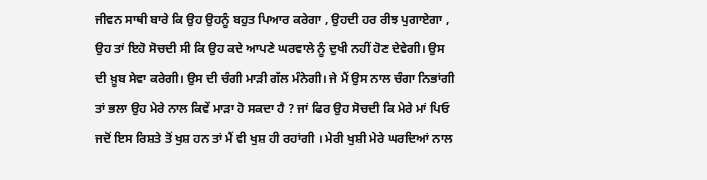ਜੀਵਨ ਸਾਥੀ ਬਾਰੇ ਕਿ ਉਹ ਉਹਨੂੰ ਬਹੁਤ ਪਿਆਰ ਕਰੇਗਾ , ਉਹਦੀ ਹਰ ਰੀਝ ਪੁਗਾਏਗਾ , ਉਹ ਤਾਂ ਇਹੋ ਸੋਚਦੀ ਸੀ ਕਿ ਉਹ ਕਦੇ ਆਪਣੇ ਘਰਵਾਲੇ ਨੂੰ ਦੁਖੀ ਨਹੀਂ ਹੋਣ ਦੇਵੇਗੀ। ਉਸ ਦੀ ਖ਼ੂਬ ਸੇਵਾ ਕਰੇਗੀ। ਉਸ ਦੀ ਚੰਗੀ ਮਾੜੀ ਗੱਲ ਮੰਨੇਗੀ। ਜੇ ਮੈਂ ਉਸ ਨਾਲ ਚੰਗਾ ਨਿਭਾਂਗੀ ਤਾਂ ਭਲਾ ਉਹ ਮੇਰੇ ਨਾਲ ਕਿਵੇਂ ਮਾੜਾ ਹੋ ਸਕਦਾ ਹੈ ? ਜਾਂ ਫਿਰ ਉਹ ਸੋਚਦੀ ਕਿ ਮੇਰੇ ਮਾਂ ਪਿਓ ਜਦੋਂ ਇਸ ਰਿਸ਼ਤੇ ਤੋਂ ਖੁਸ਼ ਹਨ ਤਾਂ ਮੈਂ ਵੀ ਖੁਸ਼ ਹੀ ਰਹਾਂਗੀ । ਮੇਰੀ ਖੁਸ਼ੀ ਮੇਰੇ ਘਰਦਿਆਂ ਨਾਲ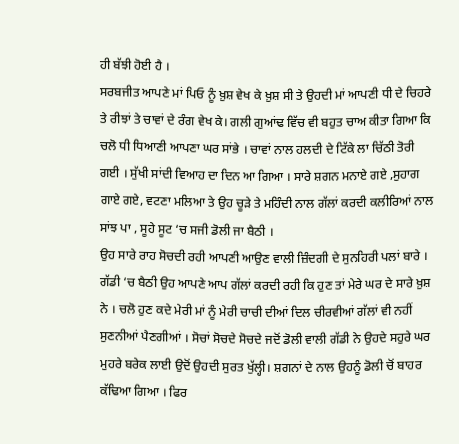ਹੀ ਬੱਝੀ ਹੋਈ ਹੈ ।
ਸਰਬਜੀਤ ਆਪਣੇ ਮਾਂ ਪਿਓ ਨੂੰ ਖ਼ੁਸ਼ ਵੇਖ ਕੇ ਖ਼ੁਸ਼ ਸੀ ਤੇ ਉਹਦੀ ਮਾਂ ਆਪਣੀ ਧੀ ਦੇ ਚਿਹਰੇ ਤੇ ਰੀਝਾਂ ਤੇ ਚਾਵਾਂ ਦੇ ਰੰਗ ਵੇਖ ਕੇ। ਗਲੀ ਗੁਆਂਢ ਵਿੱਚ ਵੀ ਬਹੁਤ ਚਾਅ ਕੀਤਾ ਗਿਆ ਕਿ ਚਲੋ ਧੀ ਧਿਆਣੀ ਆਪਣਾ ਘਰ ਸਾਂਭੇ । ਚਾਵਾਂ ਨਾਲ ਹਲਦੀ ਦੇ ਟਿੱਕੇ ਲਾ ਚਿੱਠੀ ਤੋਰੀ ਗਈ । ਸੁੱਖੀ ਸਾਂਦੀ ਵਿਆਹ ਦਾ ਦਿਨ ਆ ਗਿਆ । ਸਾਰੇ ਸ਼ਗਨ ਮਨਾਏ ਗਏ ,ਸੁਹਾਗ ਗਾਏ ਗਏ, ਵਟਣਾ ਮਲਿਆ ਤੇ ਉਹ ਚੂੜੇ ਤੇ ਮਹਿੰਦੀ ਨਾਲ ਗੱਲਾਂ ਕਰਦੀ ਕਲੀਰਿਆਂ ਨਾਲ ਸਾਂਝ ਪਾ , ਸੂਹੇ ਸੂਟ ‘ਚ ਸਜੀ ਡੋਲੀ ਜਾ ਬੈਠੀ ।
ਉਹ ਸਾਰੇ ਰਾਹ ਸੋਚਦੀ ਰਹੀ ਆਪਣੀ ਆਉਣ ਵਾਲੀ ਜ਼ਿੰਦਗੀ ਦੇ ਸੁਨਹਿਰੀ ਪਲਾਂ ਬਾਰੇ । ਗੱਡੀ ‘ਚ ਬੈਠੀ ਉਹ ਆਪਣੇ ਆਪ ਗੱਲਾਂ ਕਰਦੀ ਰਹੀ ਕਿ ਹੁਣ ਤਾਂ ਮੇਰੇ ਘਰ ਦੇ ਸਾਰੇ ਖ਼ੁਸ਼ ਨੇ । ਚਲੋ ਹੁਣ ਕਦੇ ਮੇਰੀ ਮਾਂ ਨੂੰ ਮੇਰੀ ਚਾਚੀ ਦੀਆਂ ਦਿਲ ਚੀਰਵੀਆਂ ਗੱਲਾਂ ਵੀ ਨਹੀਂ ਸੁਣਨੀਆਂ ਪੈਣਗੀਆਂ । ਸੋਚਾਂ ਸੋਚਦੇ ਸੋਚਦੇ ਜਦੋਂ ਡੋਲੀ ਵਾਲੀ ਗੱਡੀ ਨੇ ਉਹਦੇ ਸਹੁਰੇ ਘਰ ਮੁਹਰੇ ਬਰੇਕ ਲਾਈ ਉਦੋਂ ਉਹਦੀ ਸੁਰਤ ਖੁੱਲ੍ਹੀ। ਸ਼ਗਨਾਂ ਦੇ ਨਾਲ ਉਹਨੂੰ ਡੋਲੀ ਚੋਂ ਬਾਹਰ ਕੱਢਿਆ ਗਿਆ । ਫਿਰ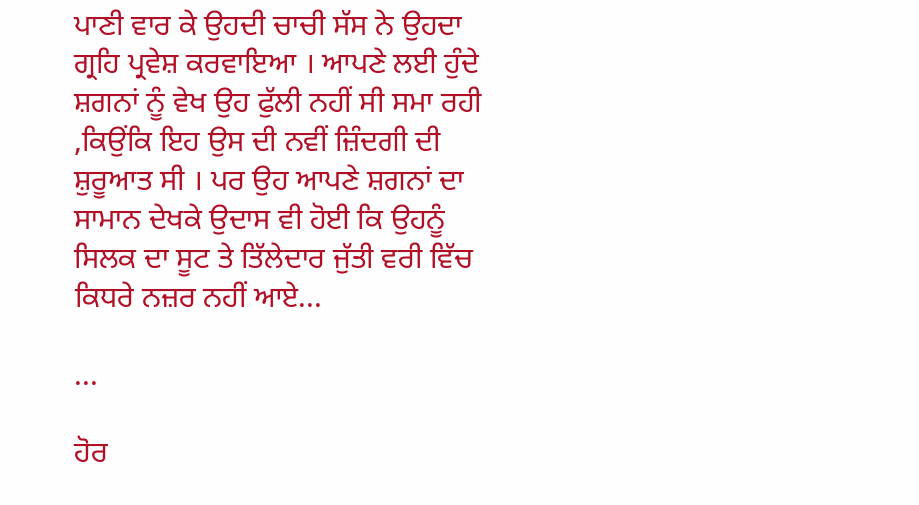ਪਾਣੀ ਵਾਰ ਕੇ ਉਹਦੀ ਚਾਚੀ ਸੱਸ ਨੇ ਉਹਦਾ ਗ੍ਰਹਿ ਪ੍ਰਵੇਸ਼ ਕਰਵਾਇਆ । ਆਪਣੇ ਲਈ ਹੁੰਦੇ ਸ਼ਗਨਾਂ ਨੂੰ ਵੇਖ ਉਹ ਫੁੱਲੀ ਨਹੀਂ ਸੀ ਸਮਾ ਰਹੀ ,ਕਿਉਂਕਿ ਇਹ ਉਸ ਦੀ ਨਵੀਂ ਜ਼ਿੰਦਗੀ ਦੀ ਸ਼ੁਰੂਆਤ ਸੀ । ਪਰ ਉਹ ਆਪਣੇ ਸ਼ਗਨਾਂ ਦਾ ਸਾਮਾਨ ਦੇਖਕੇ ਉਦਾਸ ਵੀ ਹੋਈ ਕਿ ਉਹਨੂੰ ਸਿਲਕ ਦਾ ਸੂਟ ਤੇ ਤਿੱਲੇਦਾਰ ਜੁੱਤੀ ਵਰੀ ਵਿੱਚ ਕਿਧਰੇ ਨਜ਼ਰ ਨਹੀਂ ਆਏ...

...

ਹੋਰ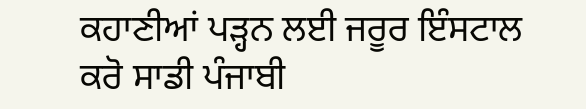ਕਹਾਣੀਆਂ ਪੜ੍ਹਨ ਲਈ ਜਰੂਰ ਇੰਸਟਾਲ ਕਰੋ ਸਾਡੀ ਪੰਜਾਬੀ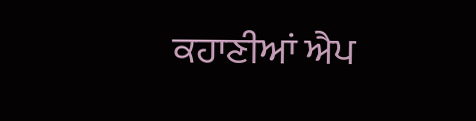ਕਹਾਣੀਆਂ ਐਪ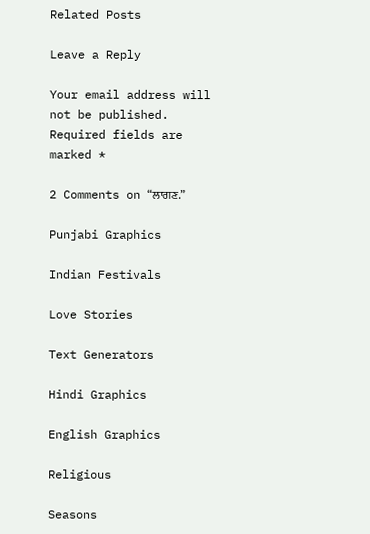Related Posts

Leave a Reply

Your email address will not be published. Required fields are marked *

2 Comments on “ਲਾਗਣ.”

Punjabi Graphics

Indian Festivals

Love Stories

Text Generators

Hindi Graphics

English Graphics

Religious

Seasons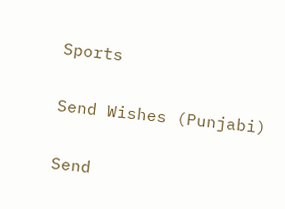Sports

Send Wishes (Punjabi)

Send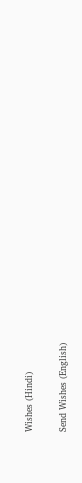Wishes (Hindi)

Send Wishes (English)